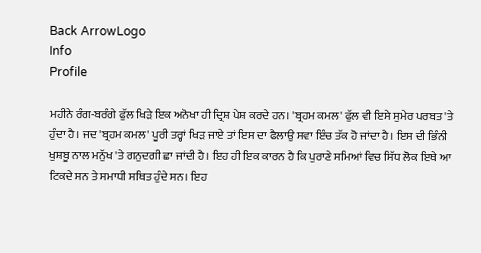Back ArrowLogo
Info
Profile

ਮਹੀਨੇ ਰੰਗ-ਬਰੰਗੇ ਫੁੱਲ ਖਿੜੇ ਇਕ ਅਨੋਖਾ ਹੀ ਦ੍ਰਿਸ਼ ਪੇਸ਼ ਕਰਦੇ ਹਨ। 'ਬ੍ਰਹਮ ਕਮਲ' ਫੁੱਲ ਵੀ ਇਸੇ ਸੁਮੇਰ ਪਰਬਤ 'ਤੇ ਹੁੰਦਾ ਹੈ। ਜਦ 'ਬ੍ਰਹਮ ਕਮਲ' ਪੂਰੀ ਤਰ੍ਹਾਂ ਖਿੜ ਜਾਏ ਤਾਂ ਇਸ ਦਾ ਫੈਲਾਉ ਸਵਾ ਇੰਚ ਤੱਕ ਹੋ ਜਾਂਦਾ ਹੈ। ਇਸ ਦੀ ਭਿੰਨੀ ਖੁਸ਼ਬੂ ਨਾਲ ਮਨੁੱਖ 'ਤੇ ਗਨੁਦਗੀ ਛਾ ਜਾਂਦੀ ਹੈ। ਇਹ ਹੀ ਇਕ ਕਾਰਨ ਹੈ ਕਿ ਪੁਰਾਣੇ ਸਮਿਆਂ ਵਿਚ ਸਿੱਧ ਲੋਕ ਇਥੇ ਆ ਟਿਕਦੇ ਸਨ ਤੇ ਸਮਾਧੀ ਸਥਿਤ ਹੁੰਦੇ ਸਨ। ਇਹ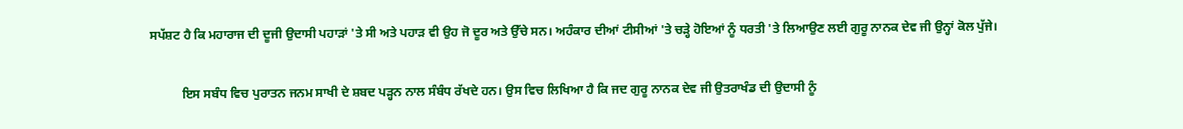ਸਪੱਸ਼ਟ ਹੈ ਕਿ ਮਹਾਰਾਜ ਦੀ ਦੂਜੀ ਉਦਾਸੀ ਪਹਾੜਾਂ 'ਤੇ ਸੀ ਅਤੇ ਪਹਾੜ ਵੀ ਉਹ ਜੋ ਦੂਰ ਅਤੇ ਉੱਚੇ ਸਨ। ਅਹੰਕਾਰ ਦੀਆਂ ਟੀਸੀਆਂ 'ਤੇ ਚੜ੍ਹੇ ਹੋਇਆਂ ਨੂੰ ਧਰਤੀ 'ਤੇ ਲਿਆਉਣ ਲਈ ਗੁਰੂ ਨਾਨਕ ਦੇਵ ਜੀ ਉਨ੍ਹਾਂ ਕੋਲ ਪੁੱਜੇ।

          ਇਸ ਸਬੰਧ ਵਿਚ ਪੁਰਾਤਨ ਜਨਮ ਸਾਖੀ ਦੇ ਸ਼ਬਦ ਪੜ੍ਹਨ ਨਾਲ ਸੰਬੰਧ ਰੱਖਦੇ ਹਨ। ਉਸ ਵਿਚ ਲਿਖਿਆ ਹੈ ਕਿ ਜਦ ਗੁਰੂ ਨਾਨਕ ਦੇਵ ਜੀ ਉਤਰਾਖੰਡ ਦੀ ਉਦਾਸੀ ਨੂੰ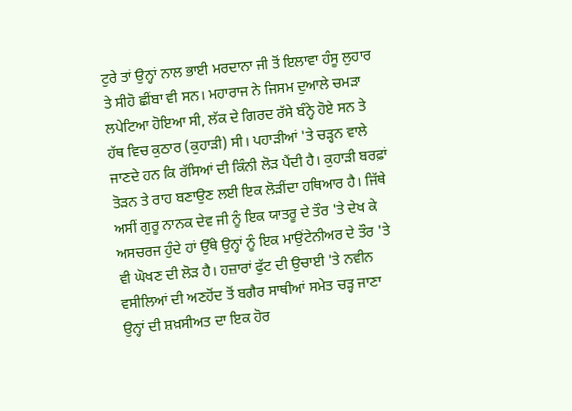ਟੁਰੇ ਤਾਂ ਉਨ੍ਹਾਂ ਨਾਲ ਭਾਈ ਮਰਦਾਨਾ ਜੀ ਤੋਂ ਇਲਾਵਾ ਹੰਸੂ ਲੁਹਾਰ ਤੇ ਸੀਹੋ ਛੀਂਬਾ ਵੀ ਸਨ। ਮਹਾਰਾਜ ਨੇ ਜਿਸਮ ਦੁਆਲੇ ਚਮੜਾ ਲਪੇਟਿਆ ਹੋਇਆ ਸੀ, ਲੱਕ ਦੇ ਗਿਰਦ ਰੱਸੇ ਬੰਨ੍ਹੇ ਹੋਏ ਸਨ ਤੇ ਹੱਥ ਵਿਚ ਕੁਠਾਰ (ਕੁਹਾੜੀ) ਸੀ। ਪਹਾੜੀਆਂ 'ਤੇ ਚੜ੍ਹਨ ਵਾਲੇ ਜਾਣਦੇ ਹਨ ਕਿ ਰੱਸਿਆਂ ਦੀ ਕਿੰਨੀ ਲੋੜ ਪੈਂਦੀ ਹੈ। ਕੁਹਾੜੀ ਬਰਫ਼ਾਂ ਤੋੜਨ ਤੇ ਰਾਹ ਬਣਾਉਣ ਲਈ ਇਕ ਲੋੜੀਂਦਾ ਹਥਿਆਰ ਹੈ। ਜਿੱਥੇ ਅਸੀਂ ਗੁਰੂ ਨਾਨਕ ਦੇਵ ਜੀ ਨੂੰ ਇਕ ਯਾਤਰੂ ਦੇ ਤੌਰ 'ਤੇ ਦੇਖ ਕੇ ਅਸਚਰਜ ਹੁੰਦੇ ਹਾਂ ਉੱਥੇ ਉਨ੍ਹਾਂ ਨੂੰ ਇਕ ਮਾਉਂਟੇਨੀਅਰ ਦੇ ਤੌਰ 'ਤੇ ਵੀ ਘੋਖਣ ਦੀ ਲੋੜ ਹੈ। ਹਜ਼ਾਰਾਂ ਫੁੱਟ ਦੀ ਉਚਾਈ 'ਤੇ ਨਵੀਨ ਵਸੀਲਿਆਂ ਦੀ ਅਣਹੋਂਦ ਤੋਂ ਬਗੈਰ ਸਾਥੀਆਂ ਸਮੇਤ ਚੜ੍ਹ ਜਾਣਾ ਉਨ੍ਹਾਂ ਦੀ ਸ਼ਖ਼ਸੀਅਤ ਦਾ ਇਕ ਹੋਰ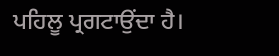ਪਹਿਲੂ ਪ੍ਰਗਟਾਉਂਦਾ ਹੈ।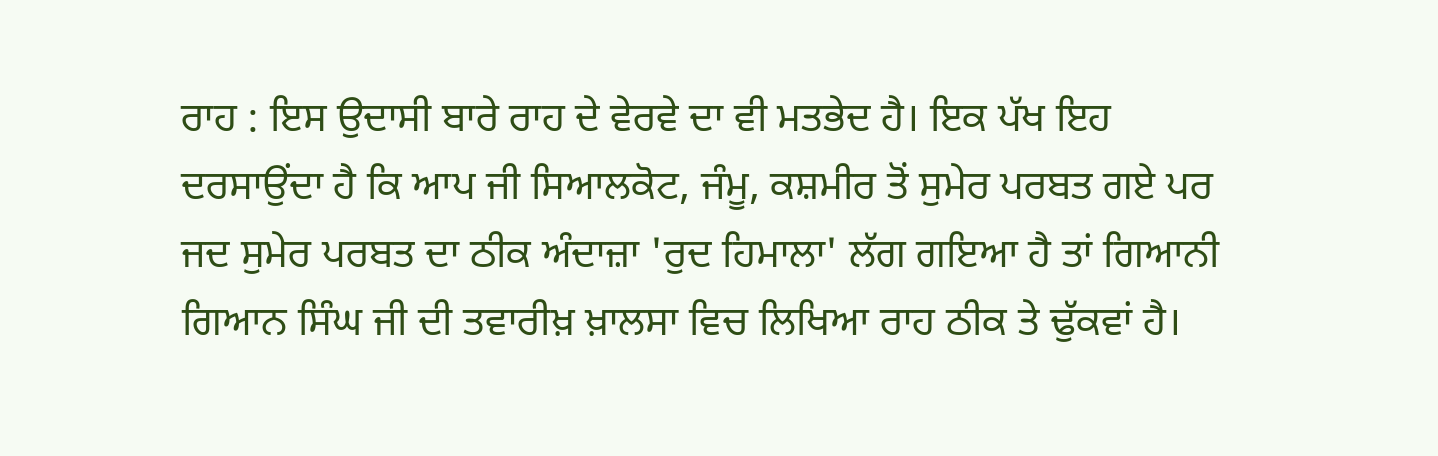ਰਾਹ : ਇਸ ਉਦਾਸੀ ਬਾਰੇ ਰਾਹ ਦੇ ਵੇਰਵੇ ਦਾ ਵੀ ਮਤਭੇਦ ਹੈ। ਇਕ ਪੱਖ ਇਹ ਦਰਸਾਉਂਦਾ ਹੈ ਕਿ ਆਪ ਜੀ ਸਿਆਲਕੋਟ, ਜੰਮੂ, ਕਸ਼ਮੀਰ ਤੋਂ ਸੁਮੇਰ ਪਰਬਤ ਗਏ ਪਰ ਜਦ ਸੁਮੇਰ ਪਰਬਤ ਦਾ ਠੀਕ ਅੰਦਾਜ਼ਾ 'ਰੁਦ ਹਿਮਾਲਾ' ਲੱਗ ਗਇਆ ਹੈ ਤਾਂ ਗਿਆਨੀ ਗਿਆਨ ਸਿੰਘ ਜੀ ਦੀ ਤਵਾਰੀਖ਼ ਖ਼ਾਲਸਾ ਵਿਚ ਲਿਖਿਆ ਰਾਹ ਠੀਕ ਤੇ ਢੁੱਕਵਾਂ ਹੈ।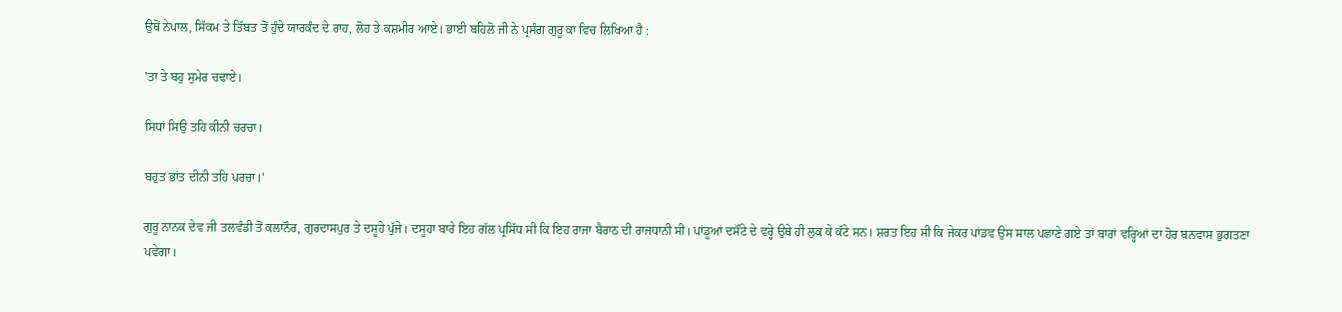ਉਥੋਂ ਨੇਪਾਲ, ਸਿੱਕਮ ਤੇ ਤਿੱਬਤ ਤੋਂ ਹੁੰਦੇ ਯਾਰਕੰਦ ਦੇ ਰਾਹ, ਲੋਹ ਤੇ ਕਸ਼ਮੀਰ ਆਏ। ਭਾਈ ਬਹਿਲੋ ਜੀ ਨੇ ਪ੍ਰਸੰਗ ਗੁਰੂ ਕਾ ਵਿਚ ਲਿਖਿਆ ਹੈ :

'ਤਾ ਤੇ ਬਹੁ ਸੁਮੇਰ ਚਢਾਏ।

ਸਿਧਾਂ ਸਿਉ ਤਹਿ ਕੀਨੀ ਚਰਚਾ।

ਬਹੁਤ ਭਾਂਤ ਦੀਨੀ ਤਹਿ ਪਰਚਾ।'

ਗੁਰੂ ਨਾਨਕ ਦੇਵ ਜੀ ਤਲਵੰਡੀ ਤੋਂ ਕਲਾਨੌਰ, ਗੁਰਦਾਸਪੁਰ ਤੇ ਦਸੂਹੇ ਪੁੱਜੇ। ਦਸੂਹਾ ਬਾਰੇ ਇਹ ਗੱਲ ਪ੍ਰਸਿੱਧ ਸੀ ਕਿ ਇਹ ਰਾਜਾ ਬੈਰਾਠ ਦੀ ਰਾਜਧਾਨੀ ਸੀ। ਪਾਂਡੂਆਂ ਦਸੌਂਟੇ ਦੇ ਵਰ੍ਹੇ ਉਥੇ ਹੀ ਲੁਕ ਕੇ ਕੱਟੇ ਸਨ। ਸ਼ਰਤ ਇਹ ਸੀ ਕਿ ਜੇਕਰ ਪਾਂਡਵ ਉਸ ਸਾਲ ਪਛਾਣੇ ਗਏ ਤਾਂ ਬਾਰਾਂ ਵਰ੍ਹਿਆਂ ਦਾ ਹੋਰ ਬਨਵਾਸ ਭੁਗਤਣਾ ਪਵੇਗਾ।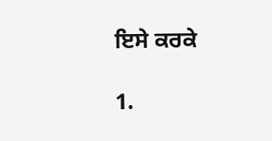ਇਸੇ ਕਰਕੇ

1.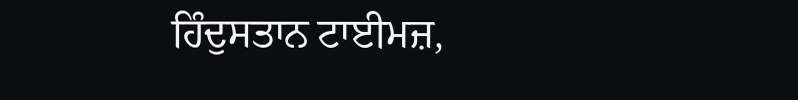ਹਿੰਦੁਸਤਾਨ ਟਾਈਮਜ਼,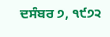ਦਸੰਬਰ ੭, ੧੯੭੨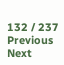132 / 237
Previous
Next